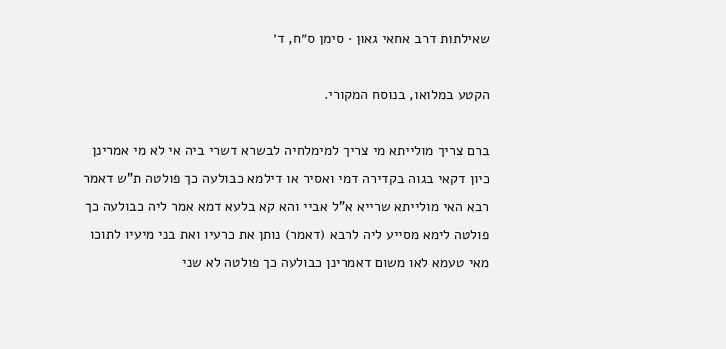שאילתות דרב אחאי גאון · סימן ס״ח, ד׳

הקטע במלואו, בנוסח המקורי.

ברם צריך מולייתא מי צריך למימלחיה לבשרא דשרי ביה אי לא מי אמרינן כיון דקאי בגוה בקדירה דמי ואסיר או דילמא כבולעה כך פולטה ת"ש דאמר רבא האי מולייתא שרייא א"ל אביי והא קא בלעא דמא אמר ליה כבולעה כך פולטה לימא מסייע ליה לרבא (דאמר) נותן את כרעיו ואת בני מיעיו לתוכו מאי טעמא לאו משום דאמרינן כבולעה כך פולטה לא שני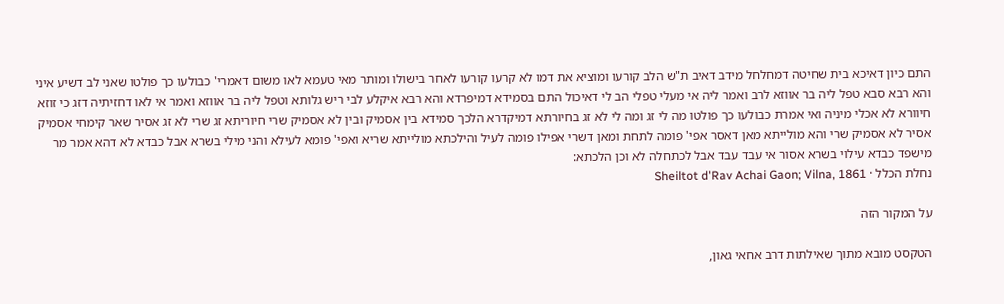התם כיון דאיכא בית שחיטה דמחלחל מידב דאיב ת"ש הלב קורעו ומוציא את דמו לא קרעו קורעו לאחר בישולו ומותר מאי טעמא לאו משום דאמרי' כבולעו כך פולטו שאני לב דשיע איני והא רבא סבא טפל ליה בר אווזא לרב ואמר ליה אי מעלי טפלי הב לי דאיכול התם בסמידא דמיפרדא והא רבא איקלע לבי ריש גלותא וטפל ליה בר אווזא ואמר אי לאו דחזיתיה דזג כי זוזא חיוורא לא אכלי מיניה ואי אמרת כבולעו כך פולטו מה לי זג ומה לי לא זג בחיורתא דמיקדרא הלכך סמידא בין אסמיק ובין לא אסמיק שרי חיוריתא זג שרי לא זג אסיר שאר קימחי אסמיק אסיר לא אסמיק שרי והא מולייתא מאן דאסר אפי' פומה לתחת ומאן דשרי אפילו פומה לעיל והילכתא מולייתא שריא ואפי' פומא לעילא והני מילי בשרא אבל כבדא לא דהא אמר מר מישפד כבדא עילוי בשרא אסור אי עבד עבד אבל לכתחלה לא וכן הלכתא:
נחלת הכלל · Sheiltot d'Rav Achai Gaon; Vilna, 1861

על המקור הזה

הטקסט מובא מתוך שאילתות דרב אחאי גאון,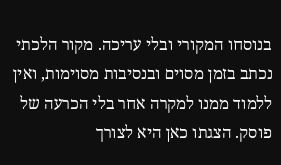בנוסחו המקורי ובלי עריכה. מקור הלכתי נכתב בזמן מסוים ובנסיבות מסוימות, ואין ללמוד ממנו למקרה אחר בלי הכרעה של פוסק. הצגתו כאן היא לצורך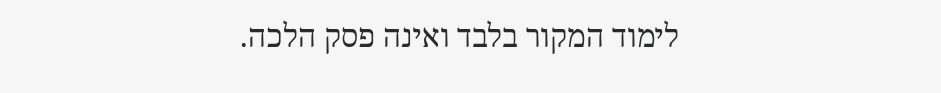לימוד המקור בלבד ואינה פסק הלכה.